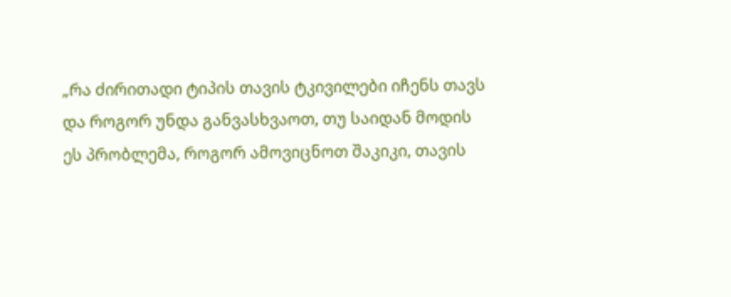„რა ძირითადი ტიპის თავის ტკივილები იჩენს თავს და როგორ უნდა განვასხვაოთ, თუ საიდან მოდის ეს პრობლემა, როგორ ამოვიცნოთ შაკიკი, თავის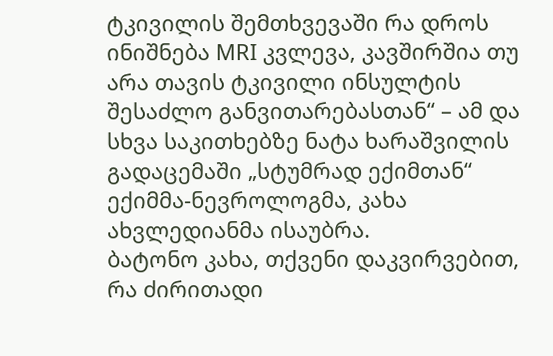ტკივილის შემთხვევაში რა დროს ინიშნება MRI კვლევა, კავშირშია თუ არა თავის ტკივილი ინსულტის შესაძლო განვითარებასთან“ – ამ და სხვა საკითხებზე ნატა ხარაშვილის გადაცემაში „სტუმრად ექიმთან“ ექიმმა-ნევროლოგმა, კახა ახვლედიანმა ისაუბრა.
ბატონო კახა, თქვენი დაკვირვებით, რა ძირითადი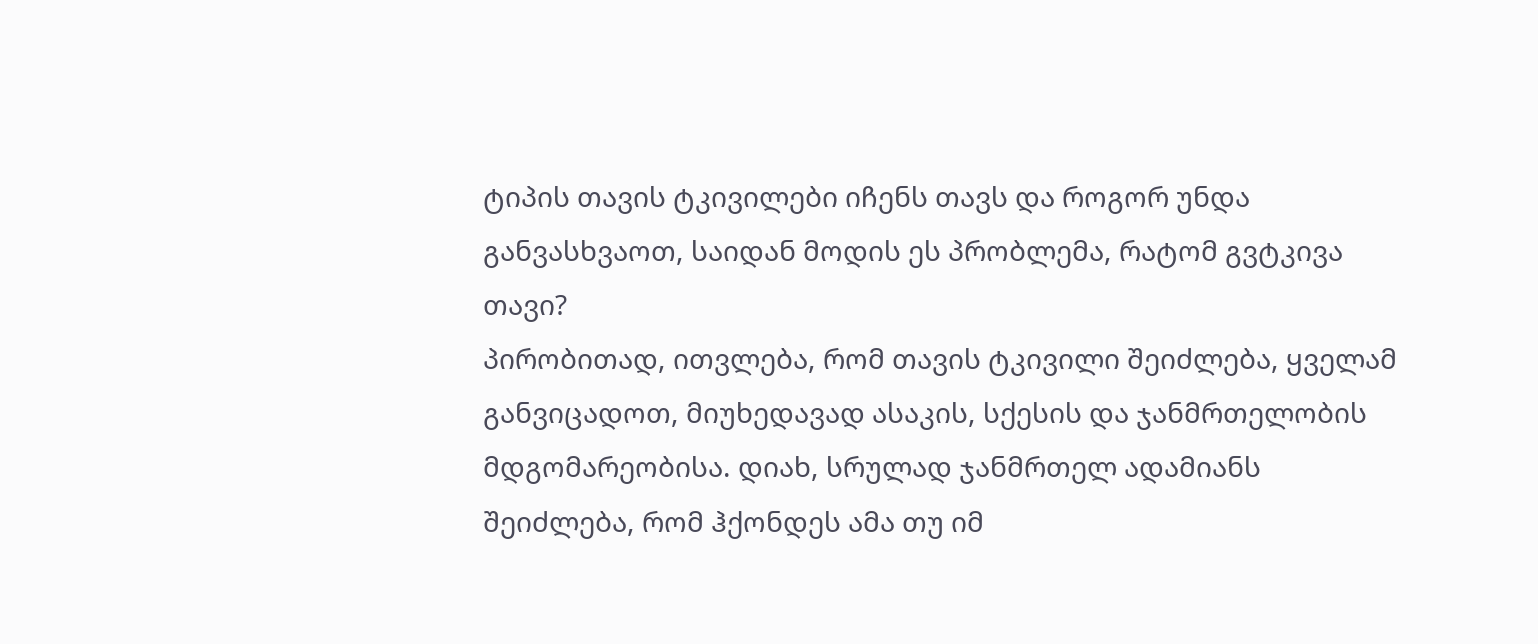ტიპის თავის ტკივილები იჩენს თავს და როგორ უნდა განვასხვაოთ, საიდან მოდის ეს პრობლემა, რატომ გვტკივა თავი?
პირობითად, ითვლება, რომ თავის ტკივილი შეიძლება, ყველამ განვიცადოთ, მიუხედავად ასაკის, სქესის და ჯანმრთელობის მდგომარეობისა. დიახ, სრულად ჯანმრთელ ადამიანს შეიძლება, რომ ჰქონდეს ამა თუ იმ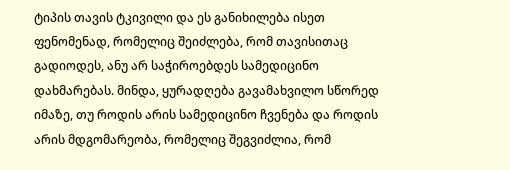ტიპის თავის ტკივილი და ეს განიხილება ისეთ ფენომენად, რომელიც შეიძლება, რომ თავისითაც გადიოდეს, ანუ არ საჭიროებდეს სამედიცინო დახმარებას. მინდა, ყურადღება გავამახვილო სწორედ იმაზე, თუ როდის არის სამედიცინო ჩვენება და როდის არის მდგომარეობა, რომელიც შეგვიძლია, რომ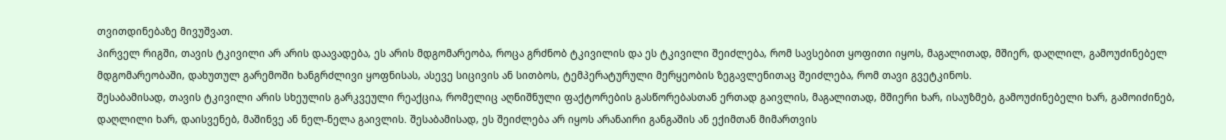თვითდინებაზე მივუშვათ.
პირველ რიგში, თავის ტკივილი არ არის დაავადება, ეს არის მდგომარეობა, როცა გრძნობ ტკივილის და ეს ტკივილი შეიძლება, რომ სავსებით ყოფითი იყოს, მაგალითად, მშიერ, დაღლილ, გამოუძინებელ მდგომარეობაში, დახუთულ გარემოში ხანგრძლივი ყოფნისას, ასევე სიცივის ან სითბოს, ტემპერატურული მერყეობის ზეგავლენითაც შეიძლება, რომ თავი გვეტკინოს.
შესაბამისად, თავის ტკივილი არის სხეულის გარკვეული რეაქცია, რომელიც აღნიშნული ფაქტორების გასწორებასთან ერთად გაივლის, მაგალითად, მშიერი ხარ, ისაუზმებ, გამოუძინებელი ხარ, გამოიძინებ, დაღლილი ხარ, დაისვენებ, მაშინვე ან ნელ-ნელა გაივლის. შესაბამისად, ეს შეიძლება არ იყოს არანაირი განგაშის ან ექიმთან მიმართვის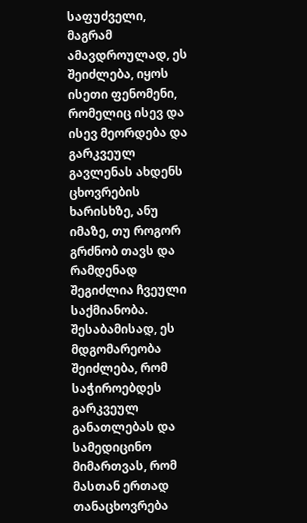საფუძველი, მაგრამ ამავდროულად, ეს შეიძლება, იყოს ისეთი ფენომენი, რომელიც ისევ და ისევ მეორდება და გარკვეულ გავლენას ახდენს ცხოვრების ხარისხზე, ანუ იმაზე, თუ როგორ გრძნობ თავს და რამდენად შეგიძლია ჩვეული საქმიანობა. შესაბამისად, ეს მდგომარეობა შეიძლება, რომ საჭიროებდეს გარკვეულ განათლებას და სამედიცინო მიმართვას, რომ მასთან ერთად თანაცხოვრება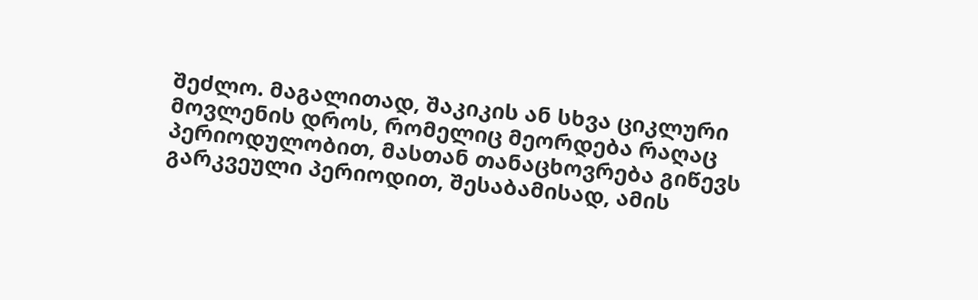შეძლო. მაგალითად, შაკიკის ან სხვა ციკლური მოვლენის დროს, რომელიც მეორდება რაღაც პერიოდულობით, მასთან თანაცხოვრება გიწევს გარკვეული პერიოდით, შესაბამისად, ამის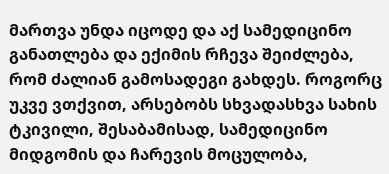მართვა უნდა იცოდე და აქ სამედიცინო განათლება და ექიმის რჩევა შეიძლება, რომ ძალიან გამოსადეგი გახდეს. როგორც უკვე ვთქვით, არსებობს სხვადასხვა სახის ტკივილი, შესაბამისად, სამედიცინო მიდგომის და ჩარევის მოცულობა,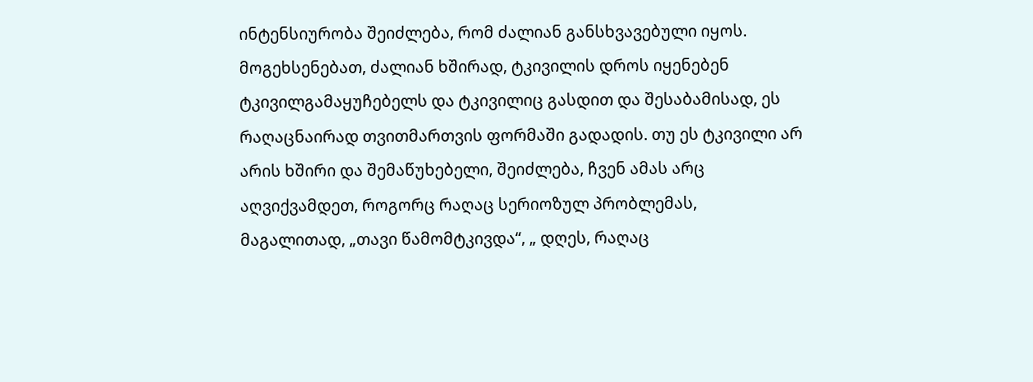ინტენსიურობა შეიძლება, რომ ძალიან განსხვავებული იყოს. მოგეხსენებათ, ძალიან ხშირად, ტკივილის დროს იყენებენ ტკივილგამაყუჩებელს და ტკივილიც გასდით და შესაბამისად, ეს რაღაცნაირად თვითმართვის ფორმაში გადადის. თუ ეს ტკივილი არ არის ხშირი და შემაწუხებელი, შეიძლება, ჩვენ ამას არც აღვიქვამდეთ, როგორც რაღაც სერიოზულ პრობლემას, მაგალითად, „თავი წამომტკივდა“, „ დღეს, რაღაც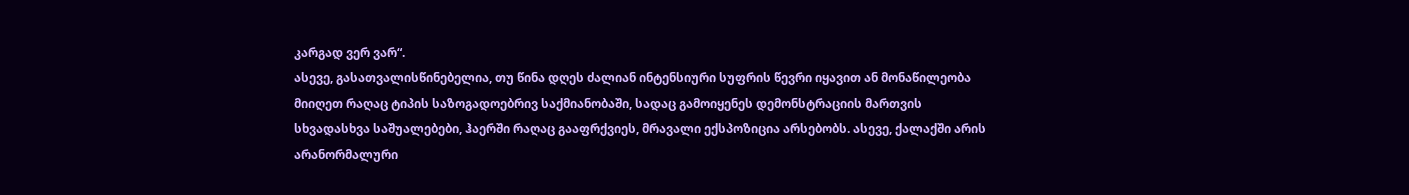კარგად ვერ ვარ“.
ასევე, გასათვალისწინებელია, თუ წინა დღეს ძალიან ინტენსიური სუფრის წევრი იყავით ან მონაწილეობა მიიღეთ რაღაც ტიპის საზოგადოებრივ საქმიანობაში, სადაც გამოიყენეს დემონსტრაციის მართვის სხვადასხვა საშუალებები, ჰაერში რაღაც გააფრქვიეს, მრავალი ექსპოზიცია არსებობს. ასევე, ქალაქში არის არანორმალური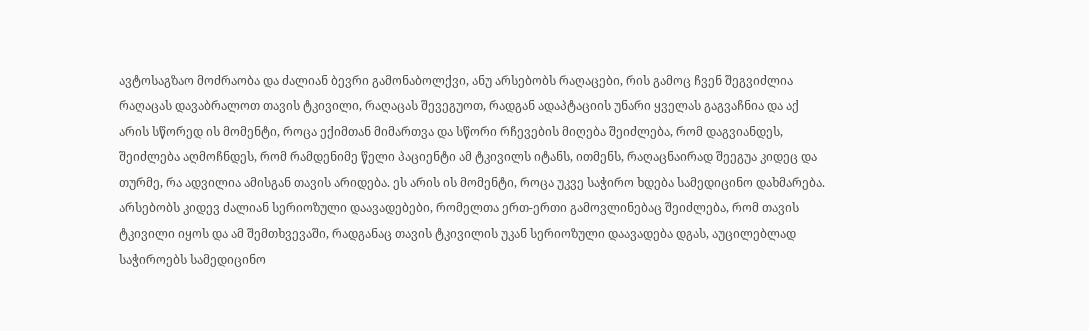ავტოსაგზაო მოძრაობა და ძალიან ბევრი გამონაბოლქვი, ანუ არსებობს რაღაცები, რის გამოც ჩვენ შეგვიძლია რაღაცას დავაბრალოთ თავის ტკივილი, რაღაცას შევეგუოთ, რადგან ადაპტაციის უნარი ყველას გაგვაჩნია და აქ არის სწორედ ის მომენტი, როცა ექიმთან მიმართვა და სწორი რჩევების მიღება შეიძლება, რომ დაგვიანდეს, შეიძლება აღმოჩნდეს, რომ რამდენიმე წელი პაციენტი ამ ტკივილს იტანს, ითმენს, რაღაცნაირად შეეგუა კიდეც და თურმე, რა ადვილია ამისგან თავის არიდება. ეს არის ის მომენტი, როცა უკვე საჭირო ხდება სამედიცინო დახმარება.
არსებობს კიდევ ძალიან სერიოზული დაავადებები, რომელთა ერთ-ერთი გამოვლინებაც შეიძლება, რომ თავის ტკივილი იყოს და ამ შემთხვევაში, რადგანაც თავის ტკივილის უკან სერიოზული დაავადება დგას, აუცილებლად საჭიროებს სამედიცინო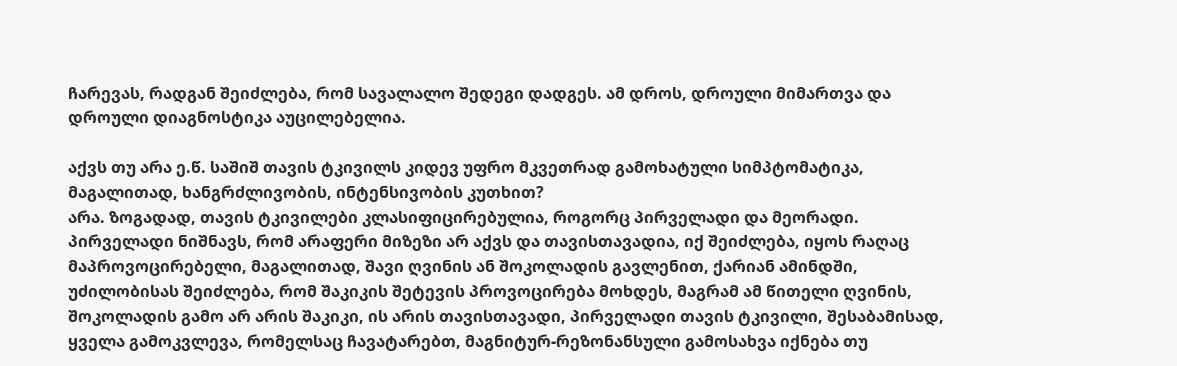ჩარევას, რადგან შეიძლება, რომ სავალალო შედეგი დადგეს. ამ დროს, დროული მიმართვა და დროული დიაგნოსტიკა აუცილებელია.

აქვს თუ არა ე.წ. საშიშ თავის ტკივილს კიდევ უფრო მკვეთრად გამოხატული სიმპტომატიკა, მაგალითად, ხანგრძლივობის, ინტენსივობის კუთხით?
არა. ზოგადად, თავის ტკივილები კლასიფიცირებულია, როგორც პირველადი და მეორადი.
პირველადი ნიშნავს, რომ არაფერი მიზეზი არ აქვს და თავისთავადია, იქ შეიძლება, იყოს რაღაც მაპროვოცირებელი, მაგალითად, შავი ღვინის ან შოკოლადის გავლენით, ქარიან ამინდში, უძილობისას შეიძლება, რომ შაკიკის შეტევის პროვოცირება მოხდეს, მაგრამ ამ წითელი ღვინის, შოკოლადის გამო არ არის შაკიკი, ის არის თავისთავადი, პირველადი თავის ტკივილი, შესაბამისად, ყველა გამოკვლევა, რომელსაც ჩავატარებთ, მაგნიტურ-რეზონანსული გამოსახვა იქნება თუ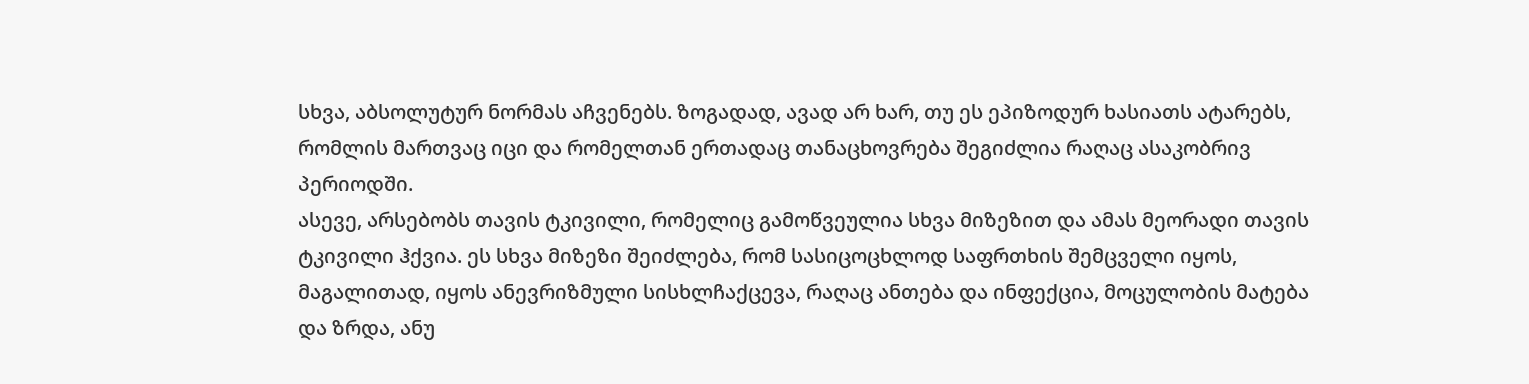სხვა, აბსოლუტურ ნორმას აჩვენებს. ზოგადად, ავად არ ხარ, თუ ეს ეპიზოდურ ხასიათს ატარებს, რომლის მართვაც იცი და რომელთან ერთადაც თანაცხოვრება შეგიძლია რაღაც ასაკობრივ პერიოდში.
ასევე, არსებობს თავის ტკივილი, რომელიც გამოწვეულია სხვა მიზეზით და ამას მეორადი თავის ტკივილი ჰქვია. ეს სხვა მიზეზი შეიძლება, რომ სასიცოცხლოდ საფრთხის შემცველი იყოს, მაგალითად, იყოს ანევრიზმული სისხლჩაქცევა, რაღაც ანთება და ინფექცია, მოცულობის მატება და ზრდა, ანუ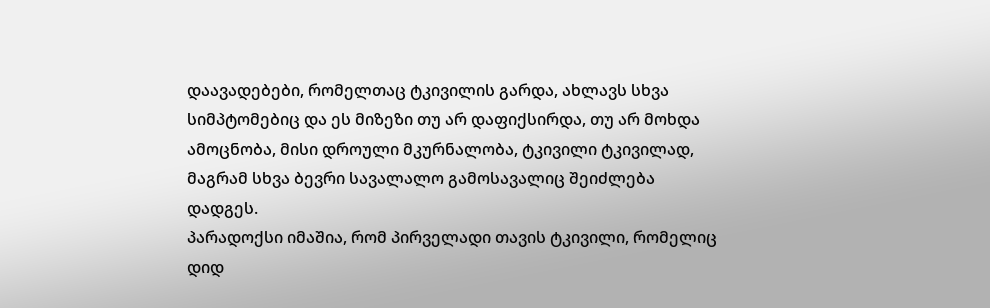დაავადებები, რომელთაც ტკივილის გარდა, ახლავს სხვა სიმპტომებიც და ეს მიზეზი თუ არ დაფიქსირდა, თუ არ მოხდა ამოცნობა, მისი დროული მკურნალობა, ტკივილი ტკივილად, მაგრამ სხვა ბევრი სავალალო გამოსავალიც შეიძლება დადგეს.
პარადოქსი იმაშია, რომ პირველადი თავის ტკივილი, რომელიც დიდ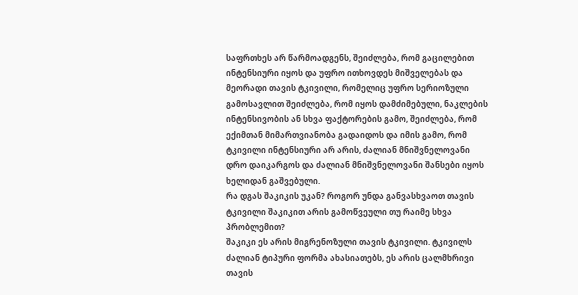საფრთხეს არ წარმოადგენს, შეიძლება, რომ გაცილებით ინტენსიური იყოს და უფრო ითხოვდეს მიშველებას და მეორადი თავის ტკივილი, რომელიც უფრო სერიოზული გამოსავლით შეიძლება, რომ იყოს დამძიმებული, ნაკლების ინტენსივობის ან სხვა ფაქტორების გამო, შეიძლება, რომ ექიმთან მიმართვიანობა გადაიდოს და იმის გამო, რომ ტკივილი ინტენსიური არ არის, ძალიან მნიშვნელოვანი დრო დაიკარგოს და ძალიან მნიშვნელოვანი შანსები იყოს ხელიდან გაშვებული.
რა დგას შაკიკის უკან? როგორ უნდა განვასხვაოთ თავის ტკივილი შაკიკით არის გამოწვეული თუ რაიმე სხვა პრობლემით?
შაკიკი ეს არის მიგრენოზული თავის ტკივილი. ტკივილს ძალიან ტიპური ფორმა ახასიათებს, ეს არის ცალმხრივი თავის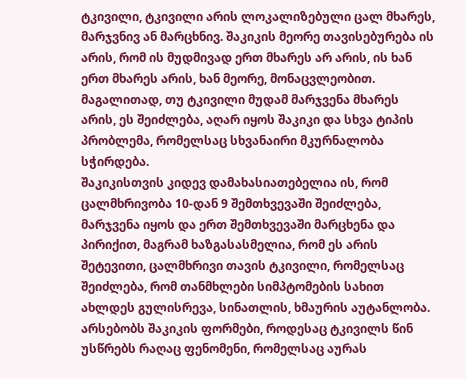ტკივილი, ტკივილი არის ლოკალიზებული ცალ მხარეს, მარჯვნივ ან მარცხნივ. შაკიკის მეორე თავისებურება ის არის, რომ ის მუდმივად ერთ მხარეს არ არის, ის ხან ერთ მხარეს არის, ხან მეორე, მონაცვლეობით.
მაგალითად, თუ ტკივილი მუდამ მარჯვენა მხარეს არის, ეს შეიძლება, აღარ იყოს შაკიკი და სხვა ტიპის პრობლემა, რომელსაც სხვანაირი მკურნალობა სჭირდება.
შაკიკისთვის კიდევ დამახასიათებელია ის, რომ ცალმხრივობა 10-დან 9 შემთხვევაში შეიძლება, მარჯვენა იყოს და ერთ შემთხვევაში მარცხენა და პირიქით, მაგრამ ხაზგასასმელია, რომ ეს არის შეტევითი, ცალმხრივი თავის ტკივილი, რომელსაც შეიძლება, რომ თანმხლები სიმპტომების სახით ახლდეს გულისრევა, სინათლის, ხმაურის აუტანლობა.
არსებობს შაკიკის ფორმები, როდესაც ტკივილს წინ უსწრებს რაღაც ფენომენი, რომელსაც აურას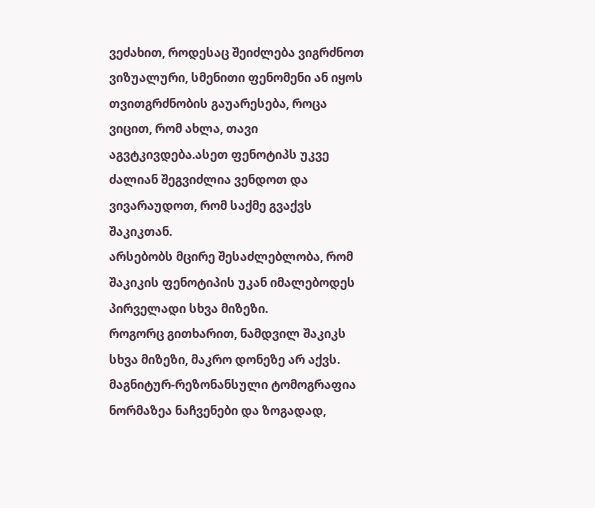ვეძახით, როდესაც შეიძლება ვიგრძნოთ ვიზუალური, სმენითი ფენომენი ან იყოს თვითგრძნობის გაუარესება, როცა ვიცით, რომ ახლა, თავი აგვტკივდება.ასეთ ფენოტიპს უკვე ძალიან შეგვიძლია ვენდოთ და ვივარაუდოთ, რომ საქმე გვაქვს შაკიკთან.
არსებობს მცირე შესაძლებლობა, რომ შაკიკის ფენოტიპის უკან იმალებოდეს პირველადი სხვა მიზეზი.
როგორც გითხარით, ნამდვილ შაკიკს სხვა მიზეზი, მაკრო დონეზე არ აქვს.
მაგნიტურ-რეზონანსული ტომოგრაფია ნორმაზეა ნაჩვენები და ზოგადად,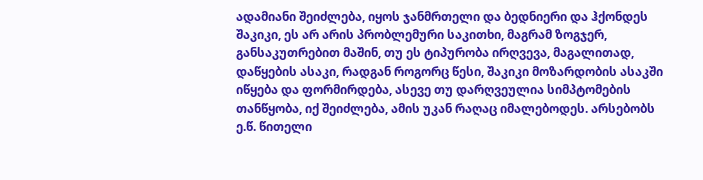ადამიანი შეიძლება, იყოს ჯანმრთელი და ბედნიერი და ჰქონდეს შაკიკი, ეს არ არის პრობლემური საკითხი, მაგრამ ზოგჯერ, განსაკუთრებით მაშინ, თუ ეს ტიპურობა ირღვევა, მაგალითად, დაწყების ასაკი, რადგან როგორც წესი, შაკიკი მოზარდობის ასაკში იწყება და ფორმირდება, ასევე თუ დარღვეულია სიმპტომების თანწყობა, იქ შეიძლება, ამის უკან რაღაც იმალებოდეს. არსებობს ე.წ. წითელი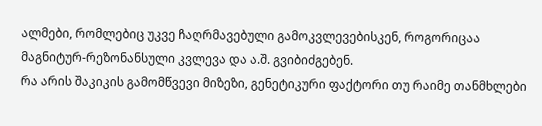ალმები, რომლებიც უკვე ჩაღრმავებული გამოკვლევებისკენ, როგორიცაა მაგნიტურ-რეზონანსული კვლევა და ა.შ. გვიბიძგებენ.
რა არის შაკიკის გამომწვევი მიზეზი, გენეტიკური ფაქტორი თუ რაიმე თანმხლები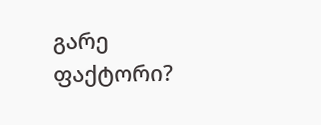გარე ფაქტორი?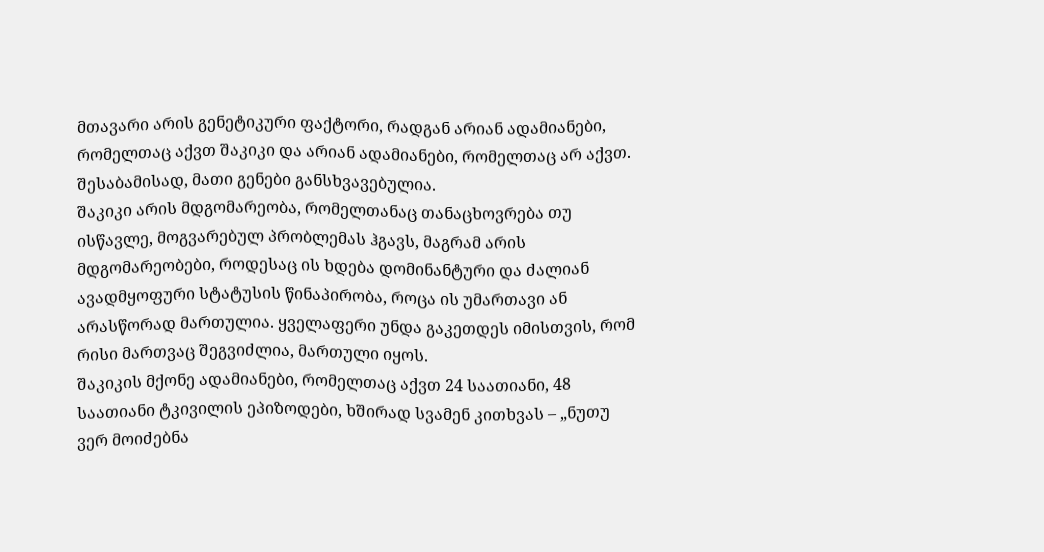მთავარი არის გენეტიკური ფაქტორი, რადგან არიან ადამიანები, რომელთაც აქვთ შაკიკი და არიან ადამიანები, რომელთაც არ აქვთ. შესაბამისად, მათი გენები განსხვავებულია.
შაკიკი არის მდგომარეობა, რომელთანაც თანაცხოვრება თუ ისწავლე, მოგვარებულ პრობლემას ჰგავს, მაგრამ არის მდგომარეობები, როდესაც ის ხდება დომინანტური და ძალიან ავადმყოფური სტატუსის წინაპირობა, როცა ის უმართავი ან არასწორად მართულია. ყველაფერი უნდა გაკეთდეს იმისთვის, რომ რისი მართვაც შეგვიძლია, მართული იყოს.
შაკიკის მქონე ადამიანები, რომელთაც აქვთ 24 საათიანი, 48 საათიანი ტკივილის ეპიზოდები, ხშირად სვამენ კითხვას – „ნუთუ ვერ მოიძებნა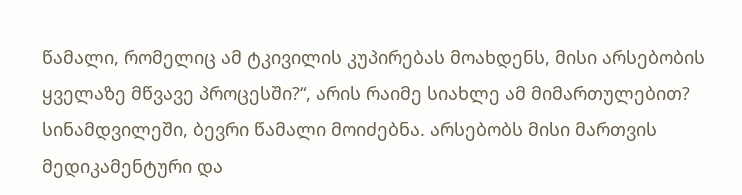წამალი, რომელიც ამ ტკივილის კუპირებას მოახდენს, მისი არსებობის ყველაზე მწვავე პროცესში?“, არის რაიმე სიახლე ამ მიმართულებით?
სინამდვილეში, ბევრი წამალი მოიძებნა. არსებობს მისი მართვის მედიკამენტური და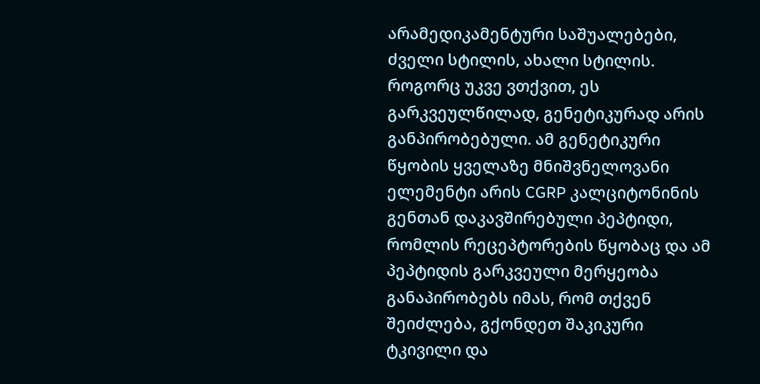არამედიკამენტური საშუალებები, ძველი სტილის, ახალი სტილის.
როგორც უკვე ვთქვით, ეს გარკვეულწილად, გენეტიკურად არის განპირობებული. ამ გენეტიკური წყობის ყველაზე მნიშვნელოვანი ელემენტი არის CGRP კალციტონინის გენთან დაკავშირებული პეპტიდი, რომლის რეცეპტორების წყობაც და ამ პეპტიდის გარკვეული მერყეობა განაპირობებს იმას, რომ თქვენ შეიძლება, გქონდეთ შაკიკური ტკივილი და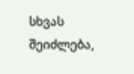სხვას შეიძლება,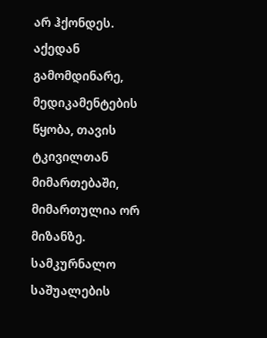არ ჰქონდეს.
აქედან გამომდინარე, მედიკამენტების წყობა, თავის ტკივილთან მიმართებაში, მიმართულია ორ მიზანზე.
სამკურნალო საშუალების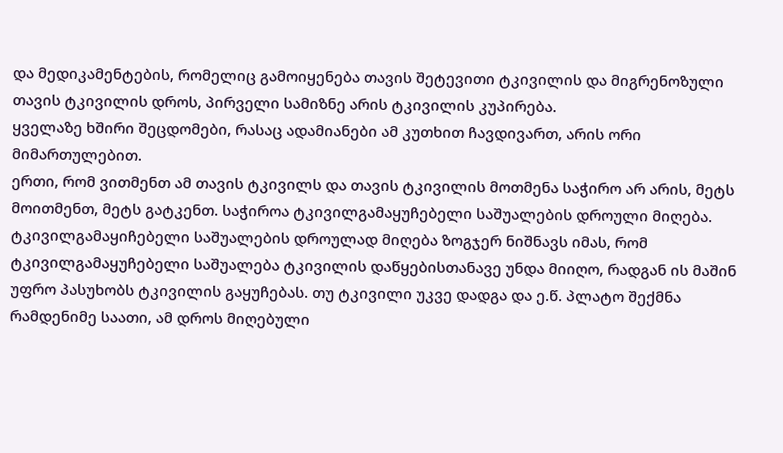და მედიკამენტების, რომელიც გამოიყენება თავის შეტევითი ტკივილის და მიგრენოზული თავის ტკივილის დროს, პირველი სამიზნე არის ტკივილის კუპირება.
ყველაზე ხშირი შეცდომები, რასაც ადამიანები ამ კუთხით ჩავდივართ, არის ორი მიმართულებით.
ერთი, რომ ვითმენთ ამ თავის ტკივილს და თავის ტკივილის მოთმენა საჭირო არ არის, მეტს მოითმენთ, მეტს გატკენთ. საჭიროა ტკივილგამაყუჩებელი საშუალების დროული მიღება. ტკივილგამაყიჩებელი საშუალების დროულად მიღება ზოგჯერ ნიშნავს იმას, რომ ტკივილგამაყუჩებელი საშუალება ტკივილის დაწყებისთანავე უნდა მიიღო, რადგან ის მაშინ უფრო პასუხობს ტკივილის გაყუჩებას. თუ ტკივილი უკვე დადგა და ე.წ. პლატო შექმნა რამდენიმე საათი, ამ დროს მიღებული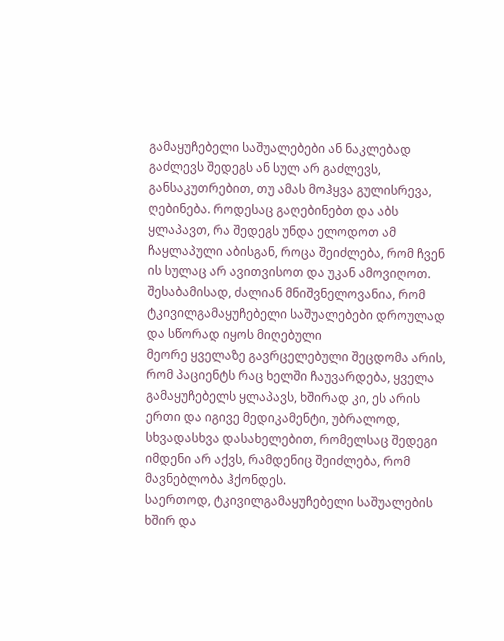გამაყუჩებელი საშუალებები ან ნაკლებად გაძლევს შედეგს ან სულ არ გაძლევს, განსაკუთრებით, თუ ამას მოჰყვა გულისრევა, ღებინება. როდესაც გაღებინებთ და აბს ყლაპავთ, რა შედეგს უნდა ელოდოთ ამ ჩაყლაპული აბისგან, როცა შეიძლება, რომ ჩვენ ის სულაც არ ავითვისოთ და უკან ამოვიღოთ. შესაბამისად, ძალიან მნიშვნელოვანია, რომ ტკივილგამაყუჩებელი საშუალებები დროულად და სწორად იყოს მიღებული
მეორე ყველაზე გავრცელებული შეცდომა არის, რომ პაციენტს რაც ხელში ჩაუვარდება, ყველა გამაყუჩებელს ყლაპავს, ხშირად კი, ეს არის ერთი და იგივე მედიკამენტი, უბრალოდ, სხვადასხვა დასახელებით, რომელსაც შედეგი იმდენი არ აქვს, რამდენიც შეიძლება, რომ მავნებლობა ჰქონდეს.
საერთოდ, ტკივილგამაყუჩებელი საშუალების ხშირ და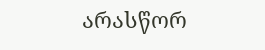არასწორ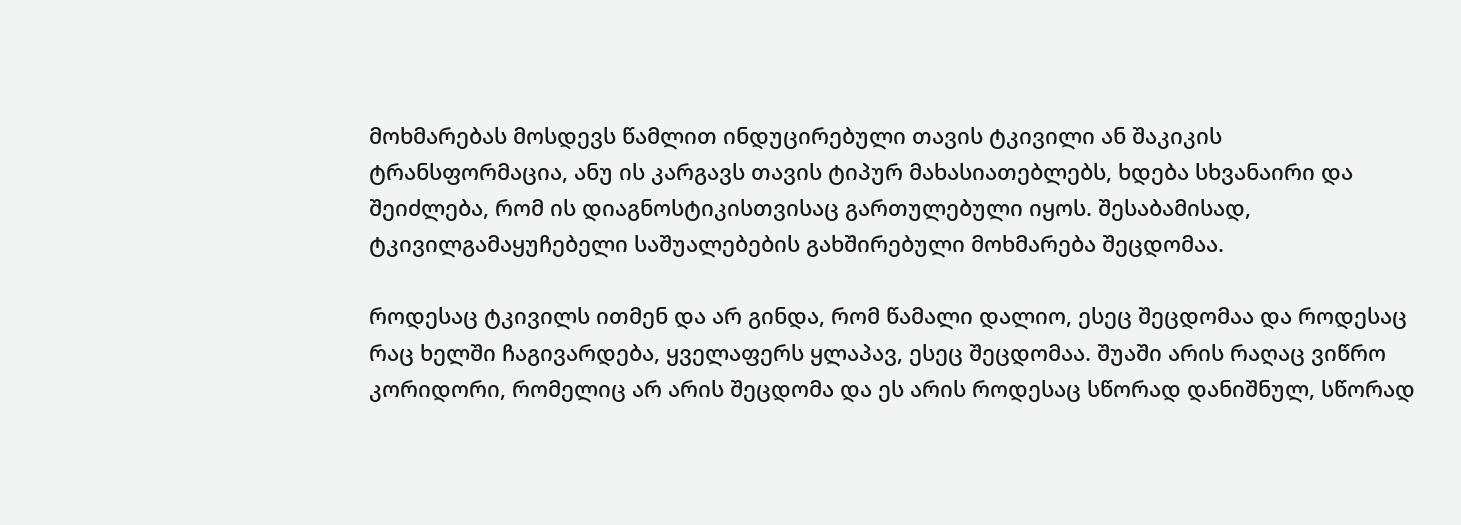მოხმარებას მოსდევს წამლით ინდუცირებული თავის ტკივილი ან შაკიკის ტრანსფორმაცია, ანუ ის კარგავს თავის ტიპურ მახასიათებლებს, ხდება სხვანაირი და შეიძლება, რომ ის დიაგნოსტიკისთვისაც გართულებული იყოს. შესაბამისად, ტკივილგამაყუჩებელი საშუალებების გახშირებული მოხმარება შეცდომაა.

როდესაც ტკივილს ითმენ და არ გინდა, რომ წამალი დალიო, ესეც შეცდომაა და როდესაც რაც ხელში ჩაგივარდება, ყველაფერს ყლაპავ, ესეც შეცდომაა. შუაში არის რაღაც ვიწრო კორიდორი, რომელიც არ არის შეცდომა და ეს არის როდესაც სწორად დანიშნულ, სწორად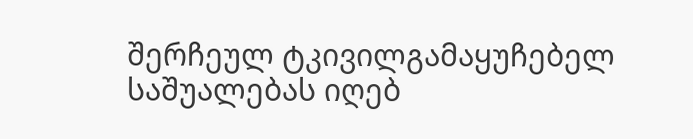შერჩეულ ტკივილგამაყუჩებელ საშუალებას იღებ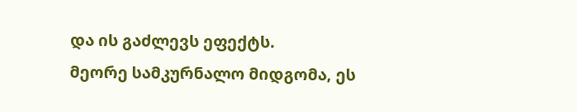და ის გაძლევს ეფექტს.
მეორე სამკურნალო მიდგომა, ეს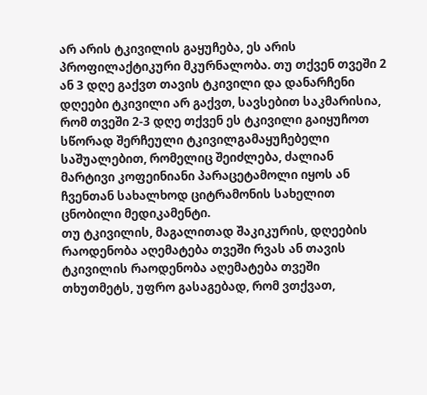არ არის ტკივილის გაყუჩება, ეს არის პროფილაქტიკური მკურნალობა. თუ თქვენ თვეში 2 ან 3 დღე გაქვთ თავის ტკივილი და დანარჩენი დღეები ტკივილი არ გაქვთ, სავსებით საკმარისია, რომ თვეში 2-3 დღე თქვენ ეს ტკივილი გაიყუჩოთ სწორად შერჩეული ტკივილგამაყუჩებელი საშუალებით, რომელიც შეიძლება, ძალიან მარტივი კოფეინიანი პარაცეტამოლი იყოს ან ჩვენთან სახალხოდ ციტრამონის სახელით ცნობილი მედიკამენტი.
თუ ტკივილის, მაგალითად შაკიკურის, დღეების რაოდენობა აღემატება თვეში რვას ან თავის ტკივილის რაოდენობა აღემატება თვეში თხუთმეტს, უფრო გასაგებად, რომ ვთქვათ,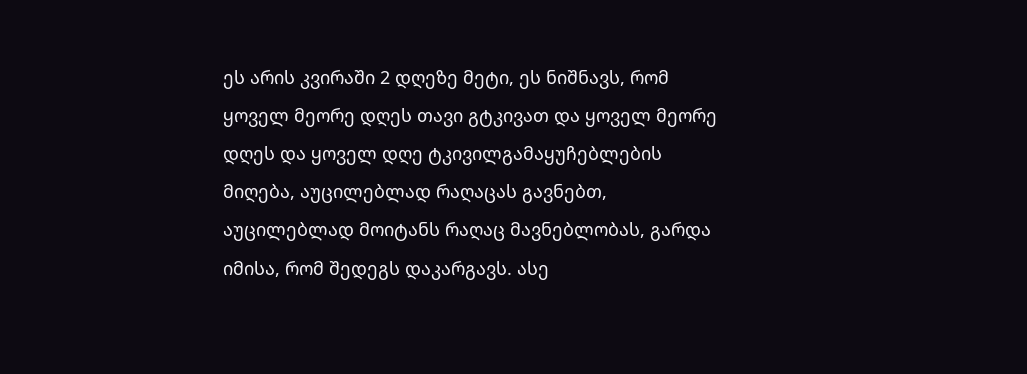ეს არის კვირაში 2 დღეზე მეტი, ეს ნიშნავს, რომ ყოველ მეორე დღეს თავი გტკივათ და ყოველ მეორე დღეს და ყოველ დღე ტკივილგამაყუჩებლების მიღება, აუცილებლად რაღაცას გავნებთ, აუცილებლად მოიტანს რაღაც მავნებლობას, გარდა იმისა, რომ შედეგს დაკარგავს. ასე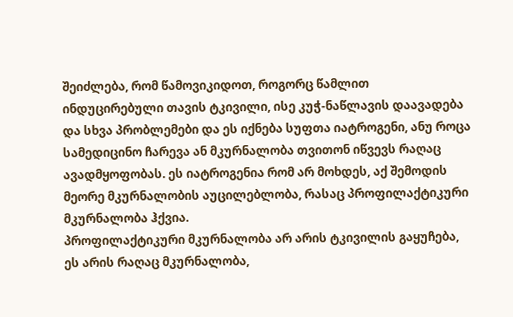შეიძლება, რომ წამოვიკიდოთ, როგორც წამლით ინდუცირებული თავის ტკივილი, ისე კუჭ-ნაწლავის დაავადება და სხვა პრობლემები და ეს იქნება სუფთა იატროგენი, ანუ როცა სამედიცინო ჩარევა ან მკურნალობა თვითონ იწვევს რაღაც ავადმყოფობას. ეს იატროგენია რომ არ მოხდეს, აქ შემოდის მეორე მკურნალობის აუცილებლობა, რასაც პროფილაქტიკური მკურნალობა ჰქვია.
პროფილაქტიკური მკურნალობა არ არის ტკივილის გაყუჩება, ეს არის რაღაც მკურნალობა,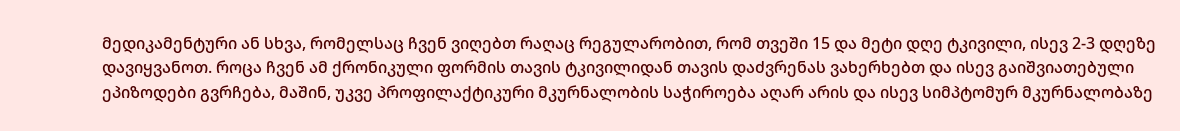მედიკამენტური ან სხვა, რომელსაც ჩვენ ვიღებთ რაღაც რეგულარობით, რომ თვეში 15 და მეტი დღე ტკივილი, ისევ 2-3 დღეზე დავიყვანოთ. როცა ჩვენ ამ ქრონიკული ფორმის თავის ტკივილიდან თავის დაძვრენას ვახერხებთ და ისევ გაიშვიათებული ეპიზოდები გვრჩება, მაშინ, უკვე პროფილაქტიკური მკურნალობის საჭიროება აღარ არის და ისევ სიმპტომურ მკურნალობაზე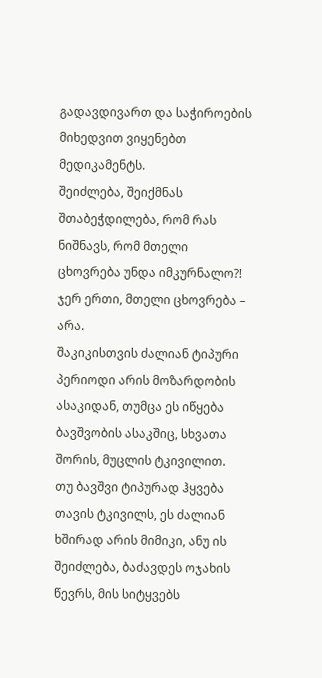გადავდივართ და საჭიროების მიხედვით ვიყენებთ მედიკამენტს.
შეიძლება, შეიქმნას შთაბეჭდილება, რომ რას ნიშნავს, რომ მთელი ცხოვრება უნდა იმკურნალო?! ჯერ ერთი, მთელი ცხოვრება – არა.
შაკიკისთვის ძალიან ტიპური პერიოდი არის მოზარდობის ასაკიდან, თუმცა ეს იწყება ბავშვობის ასაკშიც, სხვათა შორის, მუცლის ტკივილით.
თუ ბავშვი ტიპურად ჰყვება თავის ტკივილს, ეს ძალიან ხშირად არის მიმიკი, ანუ ის შეიძლება, ბაძავდეს ოჯახის წევრს, მის სიტყვებს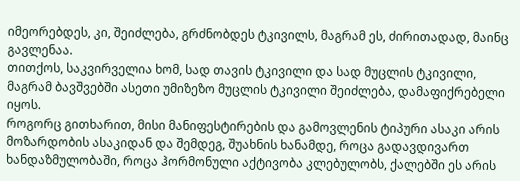იმეორებდეს, კი, შეიძლება, გრძნობდეს ტკივილს, მაგრამ ეს, ძირითადად, მაინც გავლენაა.
თითქოს, საკვირველია ხომ, სად თავის ტკივილი და სად მუცლის ტკივილი, მაგრამ ბავშვებში ასეთი უმიზეზო მუცლის ტკივილი შეიძლება, დამაფიქრებელი იყოს.
როგორც გითხარით, მისი მანიფესტირების და გამოვლენის ტიპური ასაკი არის მოზარდობის ასაკიდან და შემდეგ, შუახნის ხანამდე, როცა გადავდივართ ხანდაზმულობაში, როცა ჰორმონული აქტივობა კლებულობს, ქალებში ეს არის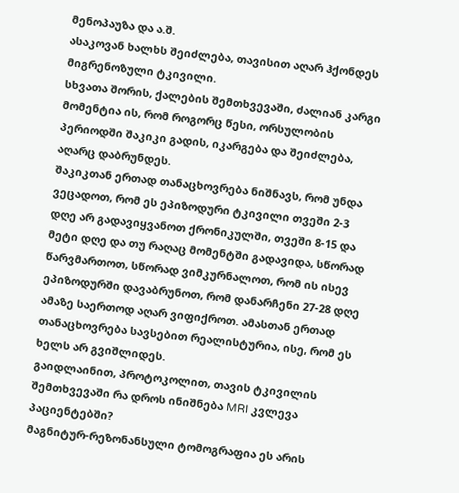მენოპაუზა და ა.შ.
ასაკოვან ხალხს შეიძლება, თავისით აღარ ჰქონდეს მიგრენოზული ტკივილი.
სხვათა შორის, ქალების შემთხვევაში, ძალიან კარგი მომენტია ის, რომ როგორც წესი, ორსულობის პერიოდში შაკიკი გადის, იკარგება და შეიძლება, აღარც დაბრუნდეს.
შაკიკთან ერთად თანაცხოვრება ნიშნავს, რომ უნდა ვეცადოთ, რომ ეს ეპიზოდური ტკივილი თვეში 2-3 დღე არ გადავიყვანოთ ქრონიკულში, თვეში 8-15 და მეტი დღე და თუ რაღაც მომენტში გადავიდა, სწორად წარვმართოთ, სწორად ვიმკურნალოთ, რომ ის ისევ ეპიზოდურში დავაბრუნოთ, რომ დანარჩენი 27-28 დღე ამაზე საერთოდ აღარ ვიფიქროთ. ამასთან ერთად თანაცხოვრება სავსებით რეალისტურია, ისე, რომ ეს ხელს არ გვიშლიდეს.
გაიდლაინით, პროტოკოლით, თავის ტკივილის შემთხვევაში რა დროს ინიშნება MRI კვლევა პაციენტებში?
მაგნიტურ-რეზონანსული ტომოგრაფია ეს არის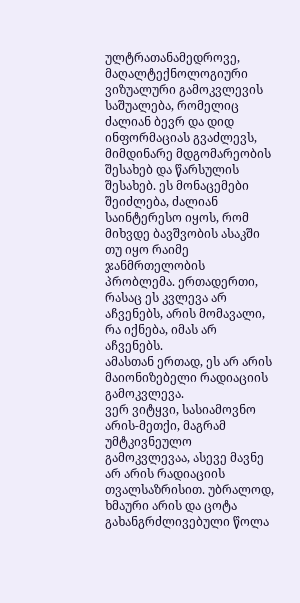ულტრათანამედროვე, მაღალტექნოლოგიური ვიზუალური გამოკვლევის საშუალება, რომელიც ძალიან ბევრ და დიდ ინფორმაციას გვაძლევს, მიმდინარე მდგომარეობის შესახებ და წარსულის შესახებ. ეს მონაცემები შეიძლება, ძალიან საინტერესო იყოს, რომ მიხვდე ბავშვობის ასაკში თუ იყო რაიმე ჯანმრთელობის პრობლემა. ერთადერთი, რასაც ეს კვლევა არ აჩვენებს, არის მომავალი, რა იქნება, იმას არ აჩვენებს.
ამასთან ერთად, ეს არ არის მაიონიზებელი რადიაციის გამოკვლევა.
ვერ ვიტყვი, სასიამოვნო არის-მეთქი, მაგრამ უმტკივნეულო გამოკვლევაა, ასევე მავნე არ არის რადიაციის თვალსაზრისით. უბრალოდ, ხმაური არის და ცოტა გახანგრძლივებული წოლა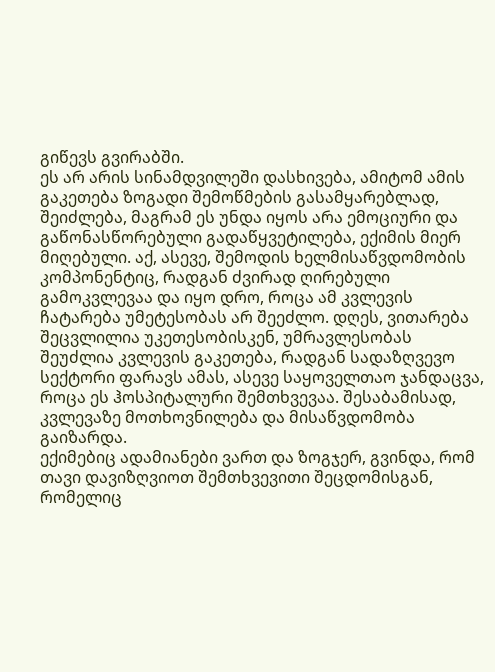გიწევს გვირაბში.
ეს არ არის სინამდვილეში დასხივება, ამიტომ ამის გაკეთება ზოგადი შემოწმების გასამყარებლად, შეიძლება, მაგრამ ეს უნდა იყოს არა ემოციური და გაწონასწორებული გადაწყვეტილება, ექიმის მიერ მიღებული. აქ, ასევე, შემოდის ხელმისაწვდომობის კომპონენტიც, რადგან ძვირად ღირებული გამოკვლევაა და იყო დრო, როცა ამ კვლევის ჩატარება უმეტესობას არ შეეძლო. დღეს, ვითარება შეცვლილია უკეთესობისკენ, უმრავლესობას შეუძლია კვლევის გაკეთება, რადგან სადაზღვევო სექტორი ფარავს ამას, ასევე საყოველთაო ჯანდაცვა, როცა ეს ჰოსპიტალური შემთხვევაა. შესაბამისად, კვლევაზე მოთხოვნილება და მისაწვდომობა გაიზარდა.
ექიმებიც ადამიანები ვართ და ზოგჯერ, გვინდა, რომ თავი დავიზღვიოთ შემთხვევითი შეცდომისგან, რომელიც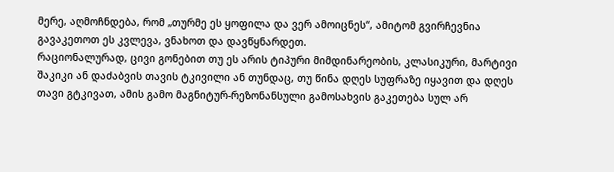მერე, აღმოჩნდება, რომ „თურმე ეს ყოფილა და ვერ ამოიცნეს“, ამიტომ გვირჩევნია გავაკეთოთ ეს კვლევა, ვნახოთ და დავწყნარდეთ.
რაციონალურად, ცივი გონებით თუ ეს არის ტიპური მიმდინარეობის, კლასიკური, მარტივი შაკიკი ან დაძაბვის თავის ტკივილი ან თუნდაც, თუ წინა დღეს სუფრაზე იყავით და დღეს თავი გტკივათ, ამის გამო მაგნიტურ-რეზონანსული გამოსახვის გაკეთება სულ არ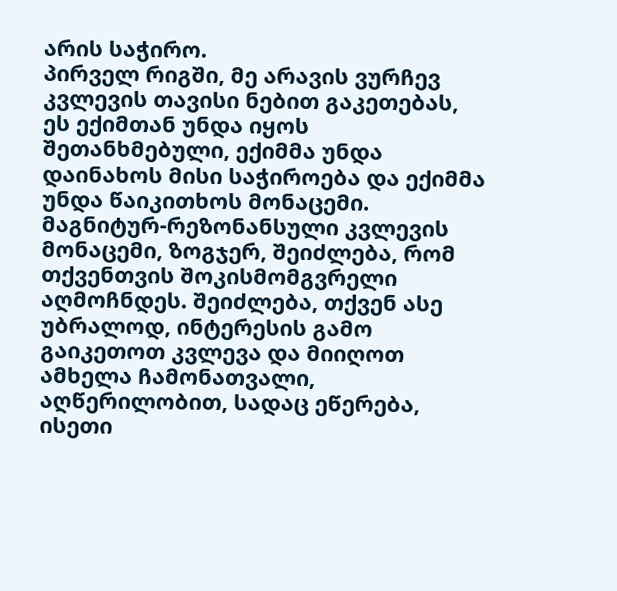არის საჭირო.
პირველ რიგში, მე არავის ვურჩევ კვლევის თავისი ნებით გაკეთებას, ეს ექიმთან უნდა იყოს შეთანხმებული, ექიმმა უნდა დაინახოს მისი საჭიროება და ექიმმა უნდა წაიკითხოს მონაცემი.
მაგნიტურ-რეზონანსული კვლევის მონაცემი, ზოგჯერ, შეიძლება, რომ თქვენთვის შოკისმომგვრელი აღმოჩნდეს. შეიძლება, თქვენ ასე უბრალოდ, ინტერესის გამო გაიკეთოთ კვლევა და მიიღოთ ამხელა ჩამონათვალი, აღწერილობით, სადაც ეწერება, ისეთი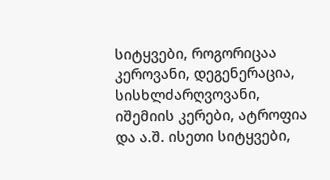სიტყვები, როგორიცაა კეროვანი, დეგენერაცია, სისხლძარღვოვანი, იშემიის კერები, ატროფია და ა.შ. ისეთი სიტყვები,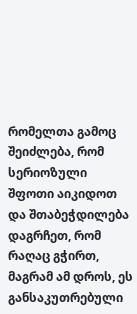რომელთა გამოც შეიძლება, რომ სერიოზული შფოთი აიკიდოთ და შთაბეჭდილება დაგრჩეთ, რომ რაღაც გჭირთ, მაგრამ ამ დროს, ეს განსაკუთრებული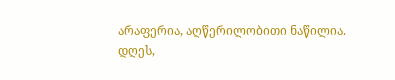არაფერია, აღწერილობითი ნაწილია.
დღეს,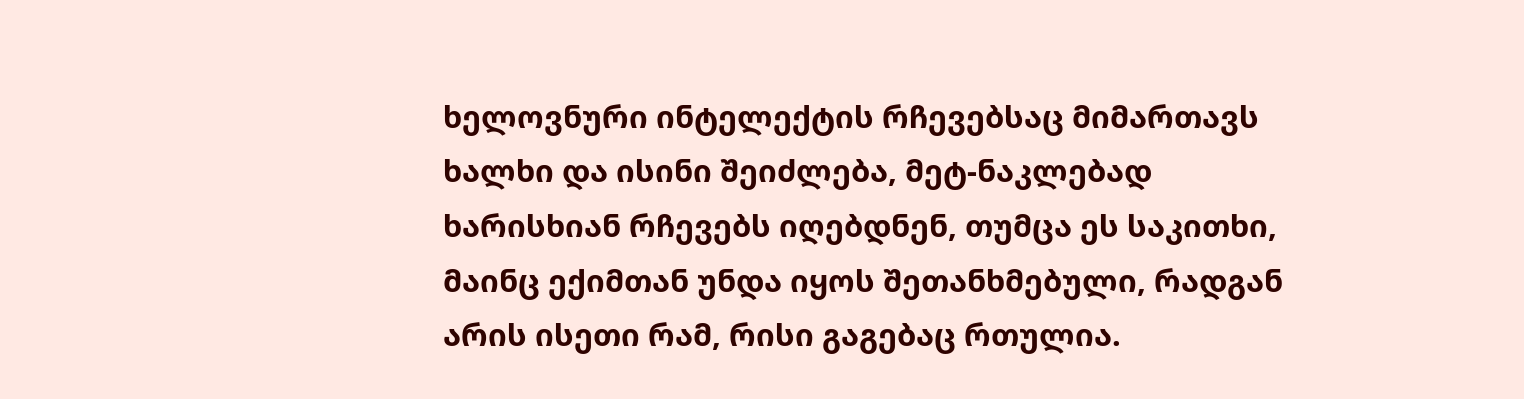ხელოვნური ინტელექტის რჩევებსაც მიმართავს ხალხი და ისინი შეიძლება, მეტ-ნაკლებად ხარისხიან რჩევებს იღებდნენ, თუმცა ეს საკითხი, მაინც ექიმთან უნდა იყოს შეთანხმებული, რადგან არის ისეთი რამ, რისი გაგებაც რთულია.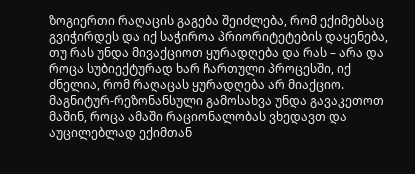ზოგიერთი რაღაცის გაგება შეიძლება, რომ ექიმებსაც გვიჭირდეს და იქ საჭიროა პრიორიტეტების დაყენება, თუ რას უნდა მივაქციოთ ყურადღება და რას – არა და როცა სუბიექტურად ხარ ჩართული პროცესში, იქ ძნელია, რომ რაღაცას ყურადღება არ მიაქციო.
მაგნიტურ-რეზონანსული გამოსახვა უნდა გავაკეთოთ მაშინ, როცა ამაში რაციონალობას ვხედავთ და აუცილებლად ექიმთან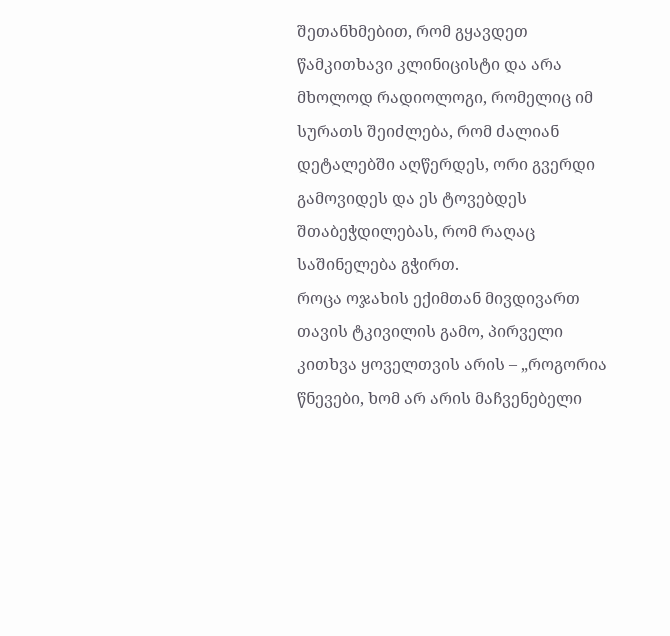შეთანხმებით, რომ გყავდეთ წამკითხავი კლინიცისტი და არა მხოლოდ რადიოლოგი, რომელიც იმ სურათს შეიძლება, რომ ძალიან დეტალებში აღწერდეს, ორი გვერდი გამოვიდეს და ეს ტოვებდეს შთაბეჭდილებას, რომ რაღაც საშინელება გჭირთ.
როცა ოჯახის ექიმთან მივდივართ თავის ტკივილის გამო, პირველი კითხვა ყოველთვის არის – „როგორია წნევები, ხომ არ არის მაჩვენებელი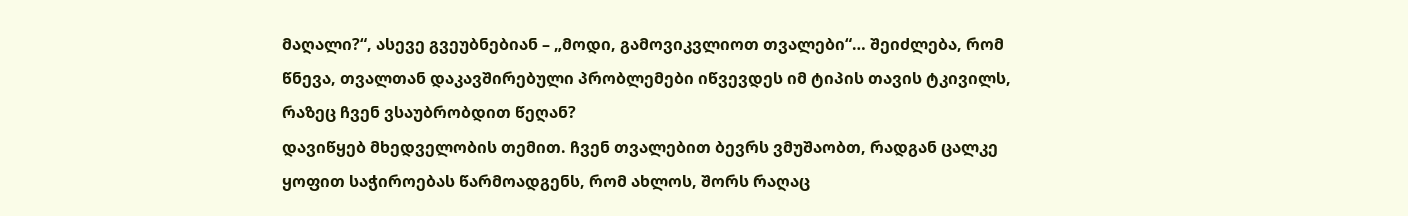მაღალი?“, ასევე გვეუბნებიან – „მოდი, გამოვიკვლიოთ თვალები“… შეიძლება, რომ წნევა, თვალთან დაკავშირებული პრობლემები იწვევდეს იმ ტიპის თავის ტკივილს, რაზეც ჩვენ ვსაუბრობდით წეღან?
დავიწყებ მხედველობის თემით. ჩვენ თვალებით ბევრს ვმუშაობთ, რადგან ცალკე ყოფით საჭიროებას წარმოადგენს, რომ ახლოს, შორს რაღაც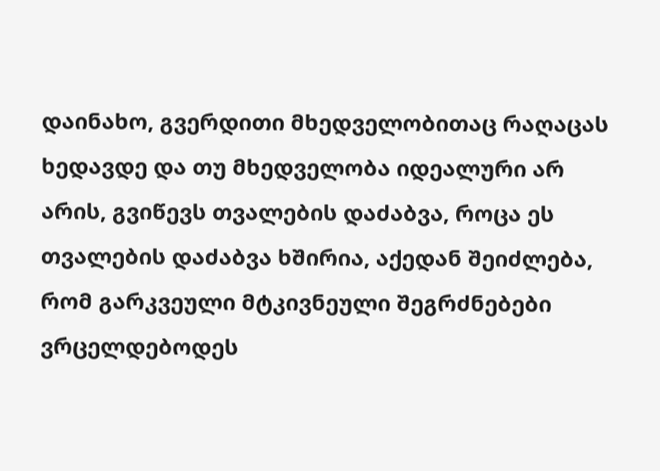დაინახო, გვერდითი მხედველობითაც რაღაცას ხედავდე და თუ მხედველობა იდეალური არ არის, გვიწევს თვალების დაძაბვა, როცა ეს თვალების დაძაბვა ხშირია, აქედან შეიძლება, რომ გარკვეული მტკივნეული შეგრძნებები ვრცელდებოდეს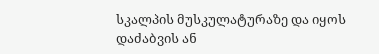სკალპის მუსკულატურაზე და იყოს დაძაბვის ან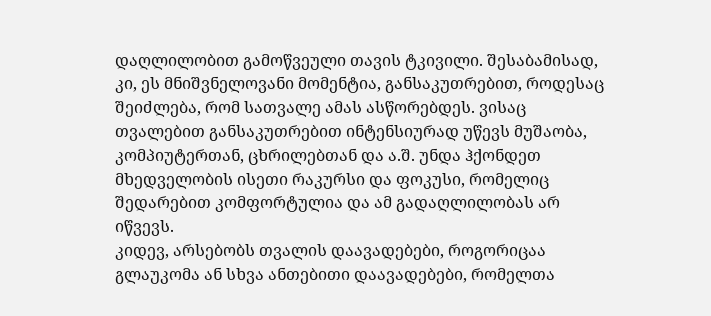დაღლილობით გამოწვეული თავის ტკივილი. შესაბამისად, კი, ეს მნიშვნელოვანი მომენტია, განსაკუთრებით, როდესაც შეიძლება, რომ სათვალე ამას ასწორებდეს. ვისაც თვალებით განსაკუთრებით ინტენსიურად უწევს მუშაობა, კომპიუტერთან, ცხრილებთან და ა.შ. უნდა ჰქონდეთ მხედველობის ისეთი რაკურსი და ფოკუსი, რომელიც შედარებით კომფორტულია და ამ გადაღლილობას არ იწვევს.
კიდევ, არსებობს თვალის დაავადებები, როგორიცაა გლაუკომა ან სხვა ანთებითი დაავადებები, რომელთა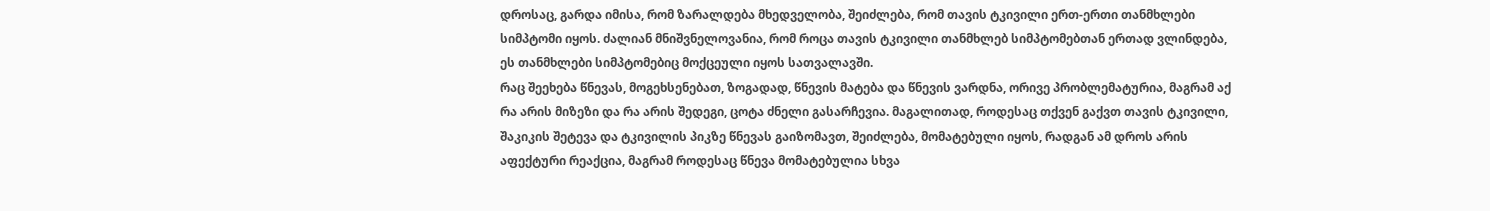დროსაც, გარდა იმისა, რომ ზარალდება მხედველობა, შეიძლება, რომ თავის ტკივილი ერთ-ერთი თანმხლები სიმპტომი იყოს. ძალიან მნიშვნელოვანია, რომ როცა თავის ტკივილი თანმხლებ სიმპტომებთან ერთად ვლინდება, ეს თანმხლები სიმპტომებიც მოქცეული იყოს სათვალავში.
რაც შეეხება წნევას, მოგეხსენებათ, ზოგადად, წნევის მატება და წნევის ვარდნა, ორივე პრობლემატურია, მაგრამ აქ რა არის მიზეზი და რა არის შედეგი, ცოტა ძნელი გასარჩევია. მაგალითად, როდესაც თქვენ გაქვთ თავის ტკივილი, შაკიკის შეტევა და ტკივილის პიკზე წნევას გაიზომავთ, შეიძლება, მომატებული იყოს, რადგან ამ დროს არის აფექტური რეაქცია, მაგრამ როდესაც წნევა მომატებულია სხვა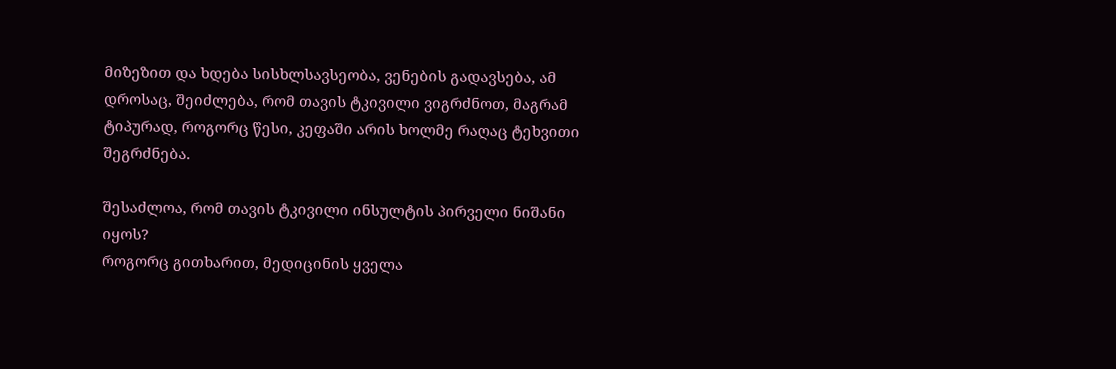მიზეზით და ხდება სისხლსავსეობა, ვენების გადავსება, ამ დროსაც, შეიძლება, რომ თავის ტკივილი ვიგრძნოთ, მაგრამ ტიპურად, როგორც წესი, კეფაში არის ხოლმე რაღაც ტეხვითი შეგრძნება.

შესაძლოა, რომ თავის ტკივილი ინსულტის პირველი ნიშანი იყოს?
როგორც გითხარით, მედიცინის ყველა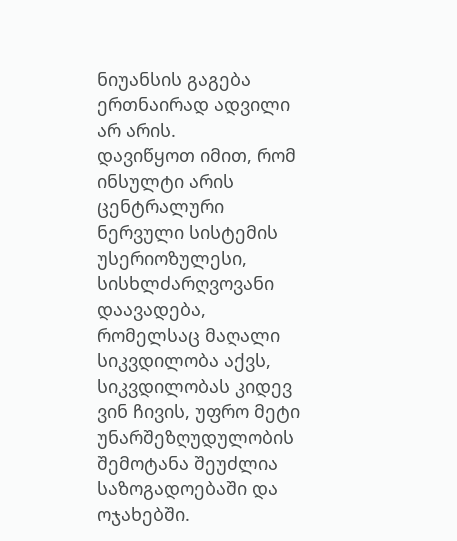ნიუანსის გაგება ერთნაირად ადვილი არ არის.
დავიწყოთ იმით, რომ ინსულტი არის ცენტრალური ნერვული სისტემის უსერიოზულესი, სისხლძარღვოვანი დაავადება, რომელსაც მაღალი სიკვდილობა აქვს, სიკვდილობას კიდევ ვინ ჩივის, უფრო მეტი უნარშეზღუდულობის შემოტანა შეუძლია საზოგადოებაში და ოჯახებში.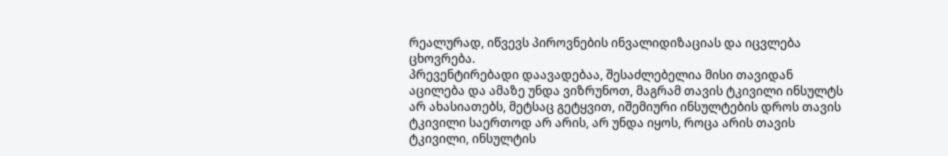რეალურად, იწვევს პიროვნების ინვალიდიზაციას და იცვლება ცხოვრება.
პრევენტირებადი დაავადებაა, შესაძლებელია მისი თავიდან აცილება და ამაზე უნდა ვიზრუნოთ, მაგრამ თავის ტკივილი ინსულტს არ ახასიათებს, მეტსაც გეტყვით, იშემიური ინსულტების დროს თავის ტკივილი საერთოდ არ არის, არ უნდა იყოს, როცა არის თავის ტკივილი, ინსულტის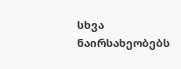სხვა ნაირსახეობებს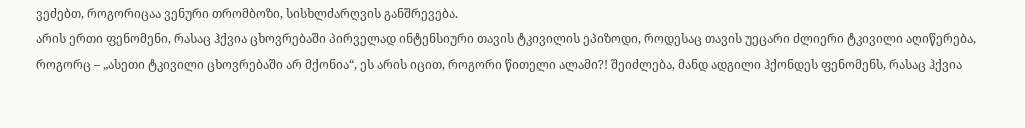ვეძებთ, როგორიცაა ვენური თრომბოზი, სისხლძარღვის განშრევება.
არის ერთი ფენომენი, რასაც ჰქვია ცხოვრებაში პირველად ინტენსიური თავის ტკივილის ეპიზოდი, როდესაც თავის უეცარი ძლიერი ტკივილი აღიწერება, როგორც – „ასეთი ტკივილი ცხოვრებაში არ მქონია“, ეს არის იცით, როგორი წითელი ალამი?! შეიძლება, მანდ ადგილი ჰქონდეს ფენომენს, რასაც ჰქვია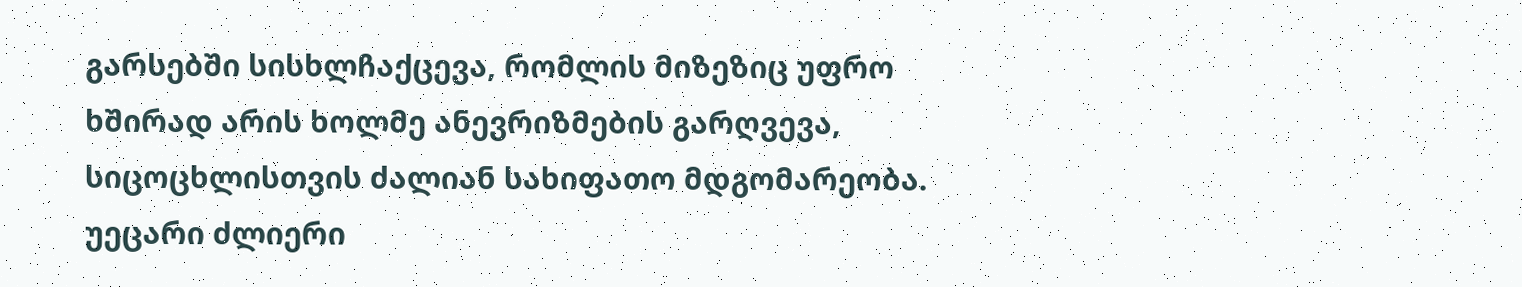გარსებში სისხლჩაქცევა, რომლის მიზეზიც უფრო ხშირად არის ხოლმე ანევრიზმების გარღვევა, სიცოცხლისთვის ძალიან სახიფათო მდგომარეობა.
უეცარი ძლიერი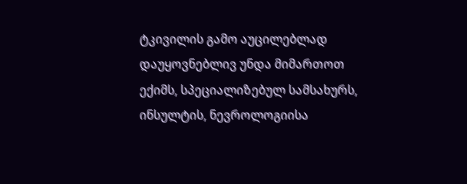ტკივილის გამო აუცილებლად დაუყოვნებლივ უნდა მიმართოთ ექიმს, სპეციალიზებულ სამსახურს, ინსულტის, ნევროლოგიისა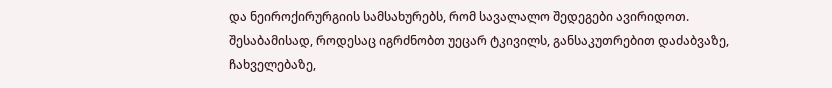და ნეიროქირურგიის სამსახურებს, რომ სავალალო შედეგები ავირიდოთ.
შესაბამისად, როდესაც იგრძნობთ უეცარ ტკივილს, განსაკუთრებით დაძაბვაზე, ჩახველებაზე,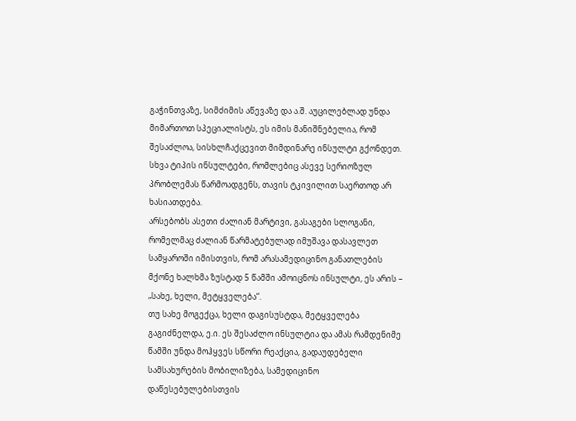გაჭინთვაზე, სიმძიმის აწევაზე და ა.შ. აუცილებლად უნდა მიმართოთ სპეციალისტს, ეს იმის მანიშნებელია, რომ შესაძლოა, სისხლჩაქცევით მიმდინარე ინსულტი გქონდეთ.
სხვა ტიპის ინსულტები, რომლებიც ასევე სერიოზულ პრობლემას წარმოადგენს, თავის ტკივილით საერთოდ არ ხასიათდება.
არსებობს ასეთი ძალიან მარტივი, გასაგები სლოგანი, რომელმაც ძალიან წარმატებულად იმუშავა დასავლეთ სამყაროში იმისთვის, რომ არასამედიცინო განათლების მქონე ხალხმა ზუსტად 5 წამში ამოიცნოს ინსულტი, ეს არის – „სახე, ხელი, მეტყველება“.
თუ სახე მოგექცა, ხელი დაგისუსტდა, მეტყველება გაგიძნელდა, ე.ი. ეს შესაძლო ინსულტია და ამას რამდენიმე წამში უნდა მოჰყვეს სწორი რეაქცია, გადაუდებელი სამსახურების მობილიზება, სამედიცინო დაწესებულებისთვის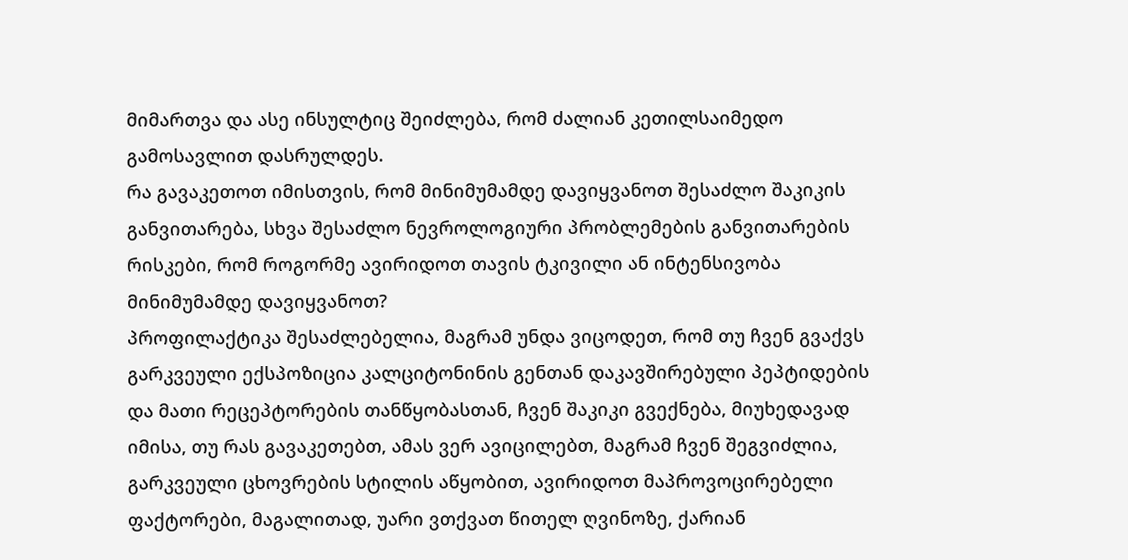მიმართვა და ასე ინსულტიც შეიძლება, რომ ძალიან კეთილსაიმედო გამოსავლით დასრულდეს.
რა გავაკეთოთ იმისთვის, რომ მინიმუმამდე დავიყვანოთ შესაძლო შაკიკის განვითარება, სხვა შესაძლო ნევროლოგიური პრობლემების განვითარების რისკები, რომ როგორმე ავირიდოთ თავის ტკივილი ან ინტენსივობა მინიმუმამდე დავიყვანოთ?
პროფილაქტიკა შესაძლებელია, მაგრამ უნდა ვიცოდეთ, რომ თუ ჩვენ გვაქვს გარკვეული ექსპოზიცია კალციტონინის გენთან დაკავშირებული პეპტიდების და მათი რეცეპტორების თანწყობასთან, ჩვენ შაკიკი გვექნება, მიუხედავად იმისა, თუ რას გავაკეთებთ, ამას ვერ ავიცილებთ, მაგრამ ჩვენ შეგვიძლია, გარკვეული ცხოვრების სტილის აწყობით, ავირიდოთ მაპროვოცირებელი ფაქტორები, მაგალითად, უარი ვთქვათ წითელ ღვინოზე, ქარიან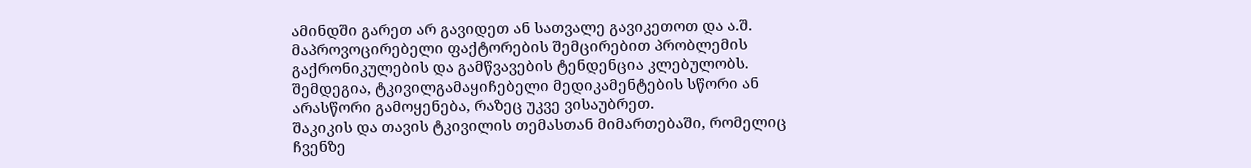ამინდში გარეთ არ გავიდეთ ან სათვალე გავიკეთოთ და ა.შ. მაპროვოცირებელი ფაქტორების შემცირებით პრობლემის გაქრონიკულების და გამწვავების ტენდენცია კლებულობს.
შემდეგია, ტკივილგამაყიჩებელი მედიკამენტების სწორი ან არასწორი გამოყენება, რაზეც უკვე ვისაუბრეთ.
შაკიკის და თავის ტკივილის თემასთან მიმართებაში, რომელიც ჩვენზე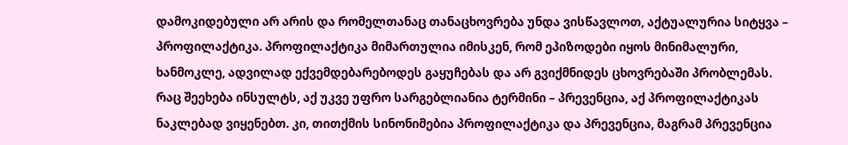დამოკიდებული არ არის და რომელთანაც თანაცხოვრება უნდა ვისწავლოთ, აქტუალურია სიტყვა – პროფილაქტიკა. პროფილაქტიკა მიმართულია იმისკენ, რომ ეპიზოდები იყოს მინიმალური, ხანმოკლე, ადვილად ექვემდებარებოდეს გაყუჩებას და არ გვიქმნიდეს ცხოვრებაში პრობლემას.
რაც შეეხება ინსულტს, აქ უკვე უფრო სარგებლიანია ტერმინი – პრევენცია, აქ პროფილაქტიკას ნაკლებად ვიყენებთ. კი, თითქმის სინონიმებია პროფილაქტიკა და პრევენცია, მაგრამ პრევენცია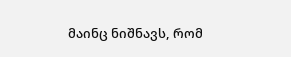მაინც ნიშნავს, რომ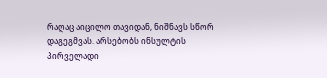რაღაც აიცილო თავიდან, ნიშნავს სწორ დაგეგმვას. არსებობს ინსულტის პირველადი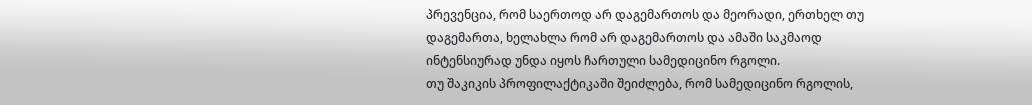პრევენცია, რომ საერთოდ არ დაგემართოს და მეორადი, ერთხელ თუ დაგემართა, ხელახლა რომ არ დაგემართოს და ამაში საკმაოდ ინტენსიურად უნდა იყოს ჩართული სამედიცინო რგოლი.
თუ შაკიკის პროფილაქტიკაში შეიძლება, რომ სამედიცინო რგოლის,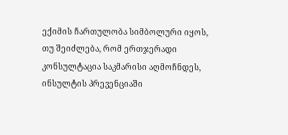ექიმის ჩართულობა სიმბოლური იყოს, თუ შეიძლება, რომ ერთჯერადი კონსულტაცია საკმარისი აღმოჩნდეს, ინსულტის პრევენციაში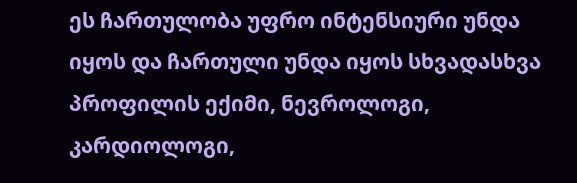ეს ჩართულობა უფრო ინტენსიური უნდა იყოს და ჩართული უნდა იყოს სხვადასხვა პროფილის ექიმი, ნევროლოგი, კარდიოლოგი,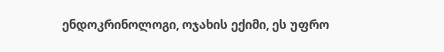ენდოკრინოლოგი, ოჯახის ექიმი, ეს უფრო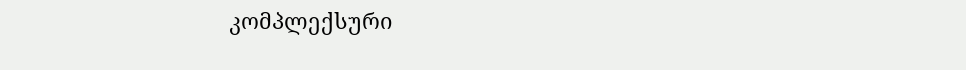კომპლექსური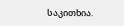საკითხია.